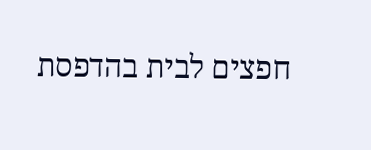חפצים לבית בהדפסת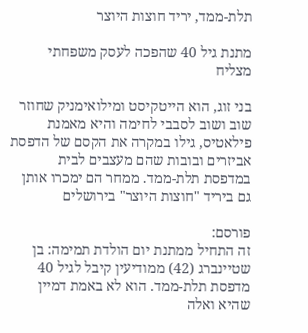תלת-ממד, יריד חוצות היוצר

מתנת גיל 40 שהפכה לעסק משפחתי מצליח

בני זוג, הוא הייטקיסט ומילואימניק שחוזר שוב ושוב לסבבי לחימה והיא מאמנת פילאטיס, גילו במקרה את הקסם של הדפסת אביזרים ובובות שהם מעצבים לבית במדפסת תלת-ממד. ממחר הם ימכרו אותן גם ביריד "חוצות היוצר" בירושלים

פורסם:
זה התחיל ממתנת יום הולדת תמימה: בן שטיינברג (42) ממודיעין קיבל לגיל 40 מדפסת תלת-ממד. הוא לא באמת דמיין שהיא ואלה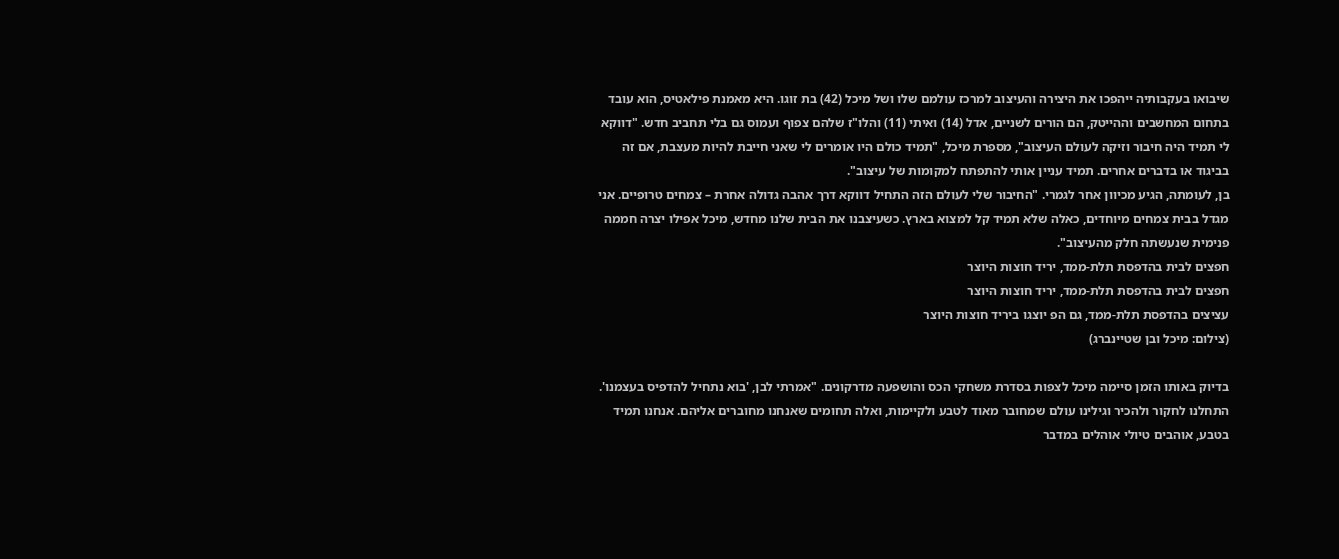שיבואו בעקבותיה ייהפכו את היצירה והעיצוב למרכז עולמם שלו ושל מיכל (42) בת זוגו. היא מאמנת פילאטיס, הוא עובד בתחום המחשבים וההייטק, הם הורים לשניים, אדל (14) ואיתי (11) והלו"ז שלהם צפוף ועמוס גם בלי תחביב חדש. "דווקא לי תמיד היה חיבור וזיקה לעולם העיצוב", מספרת מיכל, "תמיד כולם היו אומרים לי שאני חייבת להיות מעצבת, אם זה בביגוד או בדברים אחרים. תמיד עניין אותי להתפתח למקומות של עיצוב".
בן, לעומתה, הגיע מכיוון אחר לגמרי. "החיבור שלי לעולם הזה התחיל דווקא דרך אהבה גדולה אחרת – צמחים טרופיים. אני מגדל בבית צמחים מיוחדים, כאלה שלא תמיד קל למצוא בארץ. כשעיצבנו את הבית שלנו מחדש, מיכל אפילו יצרה חממה פנימית שנעשתה חלק מהעיצוב".
חפצים לבית בהדפסת תלת-ממד, יריד חוצות היוצר
חפצים לבית בהדפסת תלת-ממד, יריד חוצות היוצר
עציצים בהדפסת תלת-ממד, גם הפ יוצגו ביריד חוצות היוצר
(צילום: מיכל ובן שטיינברג)

בדיוק באותו הזמן סיימה מיכל לצפות בסדרת משחקי הכס והושפעה מדרקונים. "אמרתי לבן, 'בוא נתחיל להדפיס בעצמנו'. התחלנו לחקור ולהכיר וגילינו עולם שמחובר מאוד לטבע ולקיימות, ואלה תחומים שאנחנו מחוברים אליהם. אנחנו תמיד בטבע, אוהבים טיולי אוהלים במדבר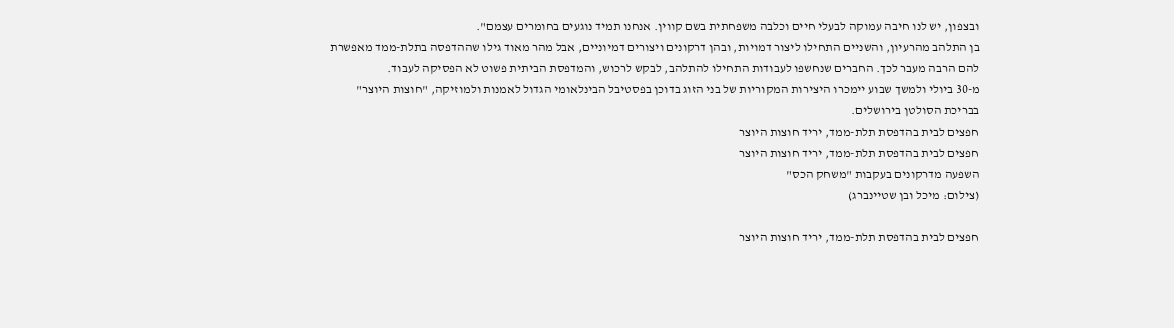ובצפון, יש לנו חיבה עמוקה לבעלי חיים וכלבה משפחתית בשם קווין. אנחנו תמיד נוגעים בחומרים עצמם".
בן התלהב מהרעיון, והשניים התחילו ליצור דמויות, ובהן דרקונים ויצורים דמיוניים, אבל מהר מאוד גילו שההדפסה בתלת-ממד מאפשרת להם הרבה מעבר לכך. החברים שנחשפו לעבודות התחילו להתלהב, לבקש לרכוש, והמדפסת הביתית פשוט לא הפסיקה לעבוד.
מ-30 ביולי ולמשך שבוע יימכרו היצירות המקוריות של בני הזוג בדוכן בפסטיבל הבינלאומי הגדול לאמנות ולמוזיקה, "חוצות היוצר" בבריכת הסולטן בירושלים.
חפצים לבית בהדפסת תלת-ממד, יריד חוצות היוצר
חפצים לבית בהדפסת תלת-ממד, יריד חוצות היוצר
השפעה מדרקונים בעקבות "משחק הכס"
(צילום: מיכל ובן שטיינברג)

חפצים לבית בהדפסת תלת-ממד, יריד חוצות היוצר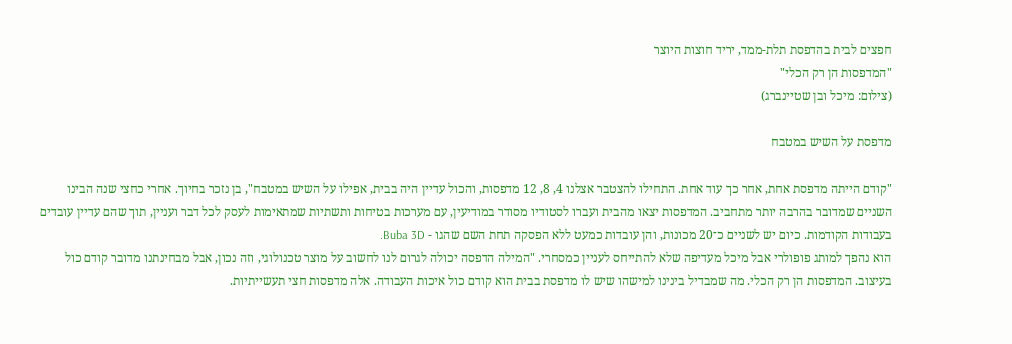חפצים לבית בהדפסת תלת-ממד, יריד חוצות היוצר
"המדפסות הן רק הכלי"
(צילום: מיכל ובן שטיינברג)

מדפסת על השיש במטבח

"קודם הייתה מדפסת אחת, אחר כך עוד אחת. התחילו להצטבר אצלנו 4, 8, 12 מדפסות, והכול עדיין היה בבית, אפילו על השיש במטבח", בן נזכר בחיוך. אחרי כחצי שנה הבינו השניים שמדובר בהרבה יותר מתחביב. המדפסות יצאו מהבית ועברו לסטודיו מסודר במודיעין, עם מערכות בטיחות ותשתיות שמתאימות לעסק לכל דבר ועניין, תוך שהם עדיין עובדים בעבודות הקודמות. כיום יש לשניים כ־20 מכונות, והן עובדות כמעט ללא הפסקה תחת השם שהגו - Buba 3D.
הוא נהפך למותג פופולרי אבל מיכל מעדיפה שלא להתייחס לעניין כמסחרי. "המילה הדפסה יכולה לגרום לנו לחשוב על מוצר טכנולוגי, וזה נכון, אבל מבחינתנו מדובר קודם כול בעיצוב. המדפסות הן רק הכלי. מה שמבדיל בינינו למישהו שיש לו מדפסת בבית הוא קודם כול איכות העבודה. אלה מדפסות חצי תעשייתיות.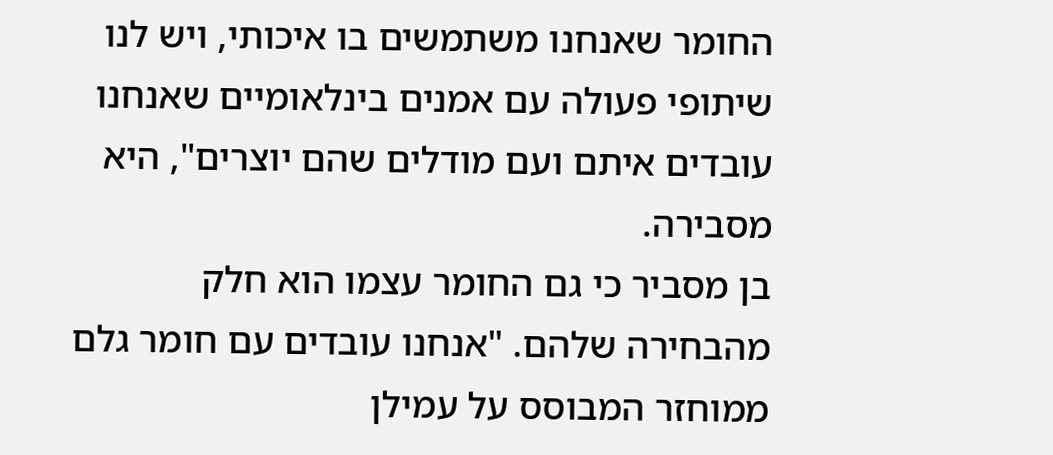החומר שאנחנו משתמשים בו איכותי, ויש לנו שיתופי פעולה עם אמנים בינלאומיים שאנחנו עובדים איתם ועם מודלים שהם יוצרים", היא מסבירה.
בן מסביר כי גם החומר עצמו הוא חלק מהבחירה שלהם. "אנחנו עובדים עם חומר גלם ממוחזר המבוסס על עמילן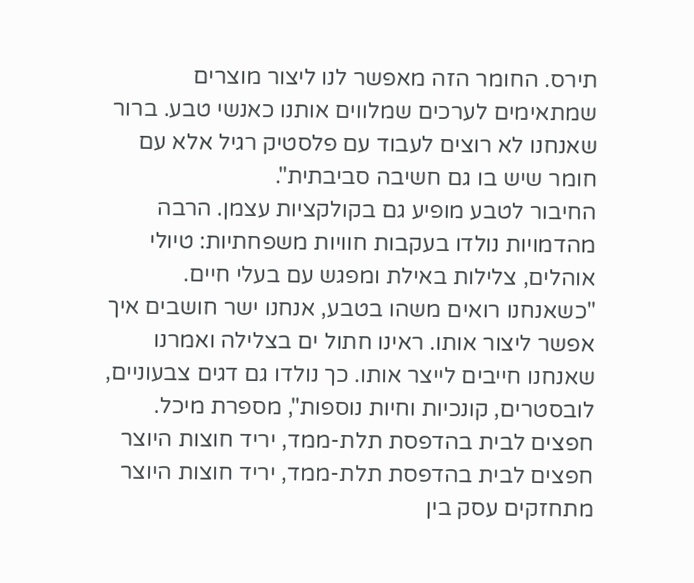תירס. החומר הזה מאפשר לנו ליצור מוצרים שמתאימים לערכים שמלווים אותנו כאנשי טבע. ברור שאנחנו לא רוצים לעבוד עם פלסטיק רגיל אלא עם חומר שיש בו גם חשיבה סביבתית".
החיבור לטבע מופיע גם בקולקציות עצמן. הרבה מהדמויות נולדו בעקבות חוויות משפחתיות: טיולי אוהלים, צלילות באילת ומפגש עם בעלי חיים. "כשאנחנו רואים משהו בטבע, אנחנו ישר חושבים איך אפשר ליצור אותו. ראינו חתול ים בצלילה ואמרנו שאנחנו חייבים לייצר אותו. כך נולדו גם דגים צבעוניים, לובסטרים, קונכיות וחיות נוספות", מספרת מיכל.
חפצים לבית בהדפסת תלת-ממד, יריד חוצות היוצר
חפצים לבית בהדפסת תלת-ממד, יריד חוצות היוצר
מתחזקים עסק בין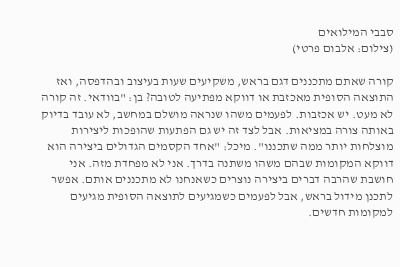סבבי המילואים
(צילום: אלבום פרטי)

קורה שאתם מתכננים דגם בראש, משקיעים שעות בעיצוב ובהדפסה, ואז התוצאה הסופית מאכזבת או דווקא מפתיעה לטובה? בן: "בוודאי. זה קורה לא מעט. יש אכזבות. לפעמים משהו שנראה מושלם במחשב, לא עובד בדיוק באותה צורה במציאות. אבל לצד זה יש גם הפתעות שהופכות ליצירות מוצלחות יותר ממה שתכננו". מיכל: "אחד הקסמים הגדולים ביצירה הוא דווקא המקומות שבהם משהו משתנה בדרך. אני לא מפחדת מזה. אני חושבת שהרבה דברים ביצירה נוצרים כשאנחנו לא מתכננים אותם. אפשר לתכנן מידול בראש, אבל לפעמים כשמגיעים לתוצאה הסופית מגיעים למקומות חדשים.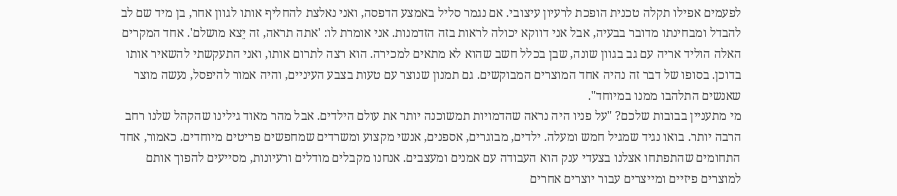לפעמים אפילו תקלה טכנית הופכת לרעיון עיצובי. אם נגמר סליל באמצע הדפסה, ואני נאלצת להחליף אותו לגוון אחר, בן מיד שם לב להבדל ומבחינתו מדובר בבעיה, אבל אני דווקא יכולה לראות בזה הזדמנות. אני אומרת לו: 'אתה תראה, זה יֵצא מושלם'. אחד המקרים האלה הוליד אריה עם גב בגוון שונה, שבן בכלל חשב שהוא לא מתאים למכירה. הוא רצה לתרום אותו, ואני התעקשתי להשאיר אותו בדוכן. בסופו של דבר זה נהיה אחד המוצרים המבוקשים. גם תמנון שנוצר עם טעות בצבע העיניים, והיה אמור להיפסל, נעשה מוצר שאנשים התלהבו ממנו במיוחד".
מי מתעניין בבובות שלכם? "על פניו היה נראה שהדמויות תמשוכנה יותר את עולם הילדים. אבל מהר מאוד גילינו שהקהל שלנו רחב הרבה יותר. בואו נגיד שמגיל חמש ומעלה. ילדים, מבוגרים, אספנים, אנשי מקצוע ומשרדים שמחפשים פריטים מיוחדים. כאמור, אחד התחומים שהתפתחו אצלנו בצעדי ענק הוא העבודה עם אמנים ומעצבים. אנחנו מקבלים מודלים ורעיונות, מסייעים להפוך אותם למוצרים פיזיים ומייצרים עבור יוצרים אחרים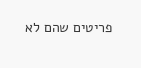פריטים שהם לא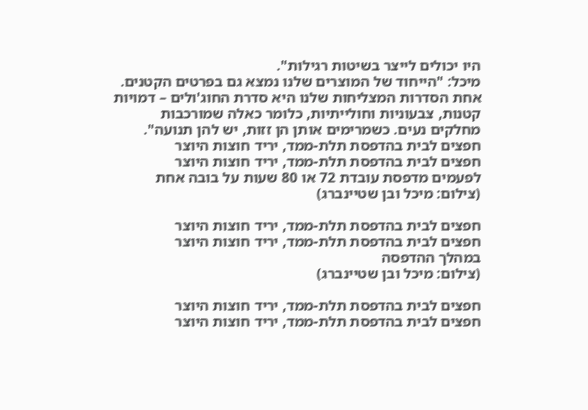היו יכולים לייצר בשיטות רגילות".
מיכל: "הייחוד של המוצרים שלנו נמצא גם בפרטים הקטנים. אחת הסדרות המצליחות שלנו היא סדרת החוג'ולים – דמויות קטנות, צבעוניות וחולייתיות, כלומר כאלה שמורכבות מחלקים נעים. כשמרימים אותן הן זזות, יש להן תנועה".
חפצים לבית בהדפסת תלת-ממד, יריד חוצות היוצר
חפצים לבית בהדפסת תלת-ממד, יריד חוצות היוצר
לפעמים מדפסת עובדת 72 או 80 שעות על בובה אחת
(צילום: מיכל ובן שטיינברג)

חפצים לבית בהדפסת תלת-ממד, יריד חוצות היוצר
חפצים לבית בהדפסת תלת-ממד, יריד חוצות היוצר
במהלך ההדפסה
(צילום: מיכל ובן שטיינברג)

חפצים לבית בהדפסת תלת-ממד, יריד חוצות היוצר
חפצים לבית בהדפסת תלת-ממד, יריד חוצות היוצר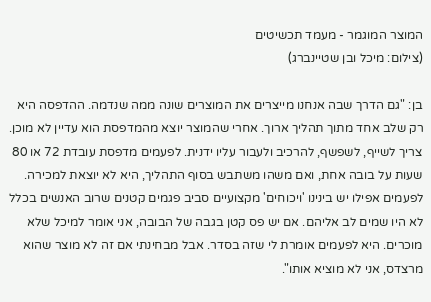המוצר המוגמר - מעמד תכשיטים
(צילום: מיכל ובן שטיינברג)

בן: "גם הדרך שבה אנחנו מייצרים את המוצרים שונה ממה שנדמה. ההדפסה היא רק שלב אחד מתוך תהליך ארוך. אחרי שהמוצר יוצא מהמדפסת הוא עדיין לא מוכן. צריך לשייף, לשפשף, להרכיב ולעבור עליו ידנית. לפעמים מדפסת עובדת 72 או 80 שעות על בובה אחת, ואם משהו משתבש בסוף התהליך, היא לא יוצאת למכירה. לפעמים אפילו יש בינינו 'ויכוחים' מקצועיים סביב פגמים קטנים שרוב האנשים בכלל לא היו שמים לב אליהם. אם יש פס קטן בגבה של הבובה, אני אומר למיכל שלא מוכרים. היא לפעמים אומרת לי שזה בסדר. אבל מבחינתי אם זה לא מוצר שהוא מרצדס, אני לא מוציא אותו".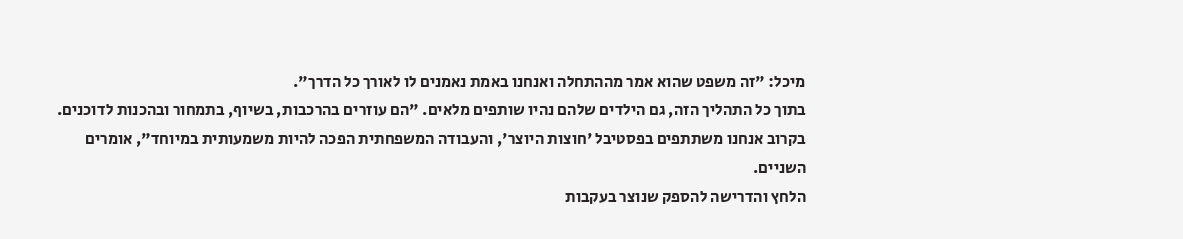מיכל: "זה משפט שהוא אמר מההתחלה ואנחנו באמת נאמנים לו לאורך כל הדרך".
בתוך כל התהליך הזה, גם הילדים שלהם נהיו שותפים מלאים. "הם עוזרים בהרכבות, בשיוף, בתמחור ובהכנות לדוכנים. בקרוב אנחנו משתתפים בפסטיבל 'חוצות היוצר', והעבודה המשפחתית הפכה להיות משמעותית במיוחד", אומרים השניים.
הלחץ והדרישה להספק שנוצר בעקבות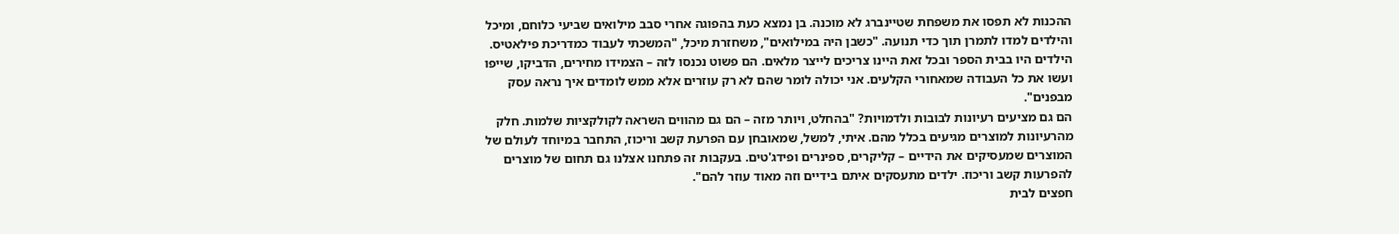ההכנות לא תפסו את משפחת שטיינברג לא מוכנה. בן נמצא כעת בהפוגה אחרי סבב מילואים שביעי כלוחם, ומיכל והילדים למדו לתמרן תוך כדי תנועה. "כשבן היה במילואים", משחזרת מיכל, "המשכתי לעבוד כמדריכת פילאטיס. הילדים היו בבית הספר ובכל זאת היינו צריכים לייצר מלאים. הם פשוט נכנסו לזה – הצמידו מחירים, הדביקו, שייפו ועשו את כל העבודה שמאחורי הקלעים. אני יכולה לומר שהם לא רק עוזרים אלא ממש לומדים איך נראה עסק מבפנים".
הם גם מציעים רעיונות לבובות ולדמויות? "בהחלט, ויותר מזה – הם גם מהווים השראה לקולקציות שלמות. חלק מהרעיונות למוצרים מגיעים בכלל מהם. איתי, למשל, שמאובחן עם הפרעת קשב וריכוז, התחבר במיוחד לעולם של המוצרים שמעסיקים את הידיים – קליקרים, ספינרים ופידג'טים. בעקבות זה פתחנו אצלנו גם תחום של מוצרים להפרעות קשב וריכוז. ילדים מתעסקים איתם בידיים וזה מאוד עוזר להם".
חפצים לבית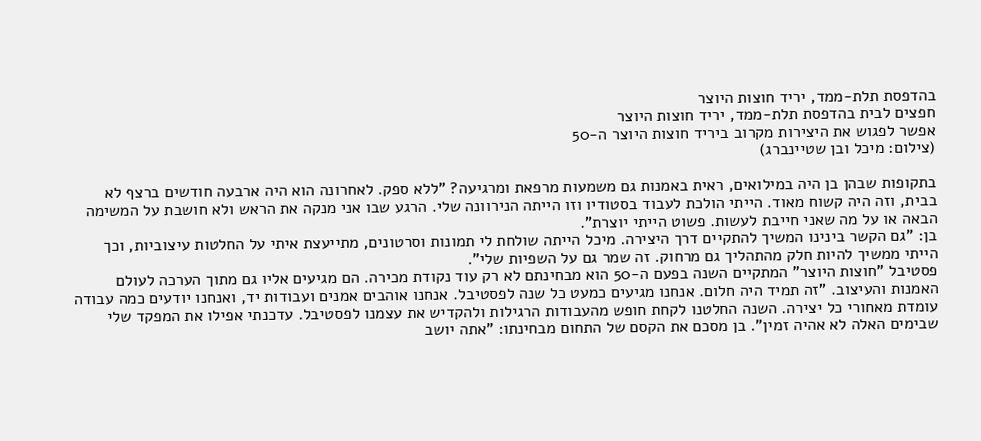בהדפסת תלת-ממד, יריד חוצות היוצר
חפצים לבית בהדפסת תלת-ממד, יריד חוצות היוצר
אפשר לפגוש את היצירות מקרוב ביריד חוצות היוצר ה-50
(צילום: מיכל ובן שטיינברג)

בתקופות שבהן בן היה במילואים, ראית באמנות גם משמעות מרפאת ומרגיעה? "ללא ספק. לאחרונה הוא היה ארבעה חודשים ברצף לא בבית, וזה היה קשוח מאוד. הייתי הולכת לעבוד בסטודיו וזו הייתה הנירוונה שלי. הרגע שבו אני מנקה את הראש ולא חושבת על המשימה הבאה או על מה שאני חייבת לעשות. פשוט הייתי יוצרת".
בן: "גם הקשר בינינו המשיך להתקיים דרך היצירה. מיכל הייתה שולחת לי תמונות וסרטונים, מתייעצת איתי על החלטות עיצוביות, וכך הייתי ממשיך להיות חלק מהתהליך גם מרחוק. זה שמר גם על השפיות שלי".
פסטיבל "חוצות היוצר" המתקיים השנה בפעם ה-50 הוא מבחינתם לא רק עוד נקודת מכירה. הם מגיעים אליו גם מתוך הערכה לעולם האמנות והעיצוב. "זה תמיד היה חלום. אנחנו מגיעים כמעט כל שנה לפסטיבל. אנחנו אוהבים אמנים ועבודות יד, ואנחנו יודעים כמה עבודה עומדת מאחורי כל יצירה. השנה החלטנו לקחת חופש מהעבודות הרגילות ולהקדיש את עצמנו לפסטיבל. עדכנתי אפילו את המפקד שלי שבימים האלה לא אהיה זמין". בן מסכם את הקסם של התחום מבחינתו: "אתה יושב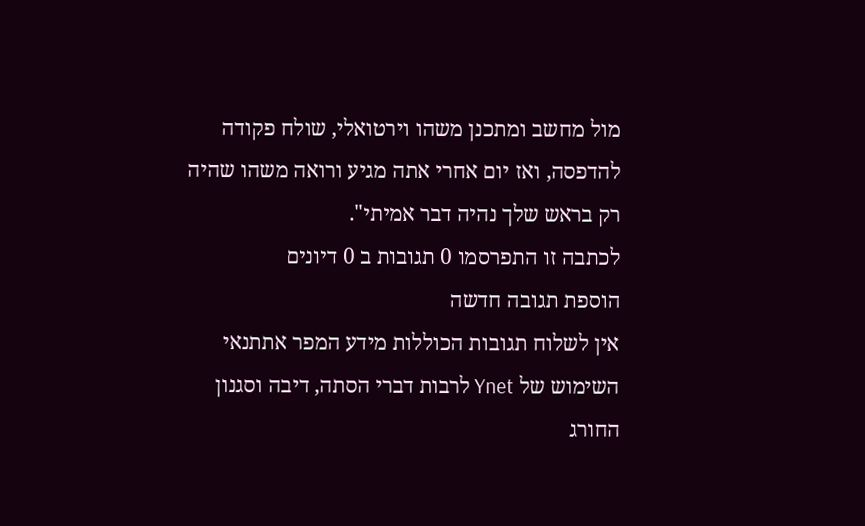מול מחשב ומתכנן משהו וירטואלי, שולח פקודה להדפסה, ואז יום אחרי אתה מגיע ורואה משהו שהיה רק בראש שלך נהיה דבר אמיתי".
לכתבה זו התפרסמו 0 תגובות ב 0 דיונים
הוספת תגובה חדשה
אין לשלוח תגובות הכוללות מידע המפר אתתנאי השימוש של Ynet לרבות דברי הסתה, דיבה וסגנון החורג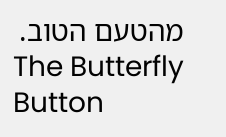מהטעם הטוב.
The Butterfly Button